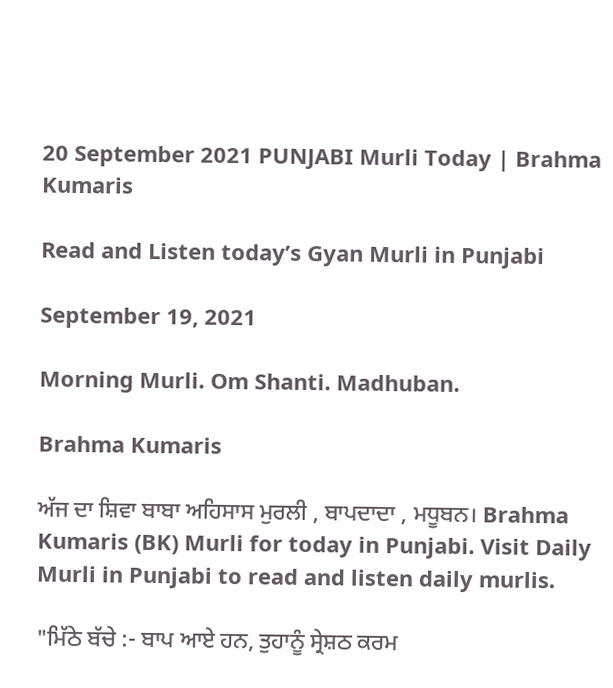20 September 2021 PUNJABI Murli Today | Brahma Kumaris

Read and Listen today’s Gyan Murli in Punjabi

September 19, 2021

Morning Murli. Om Shanti. Madhuban.

Brahma Kumaris

ਅੱਜ ਦਾ ਸ਼ਿਵਾ ਬਾਬਾ ਅਹਿਸਾਸ ਮੁਰਲੀ , ਬਾਪਦਾਦਾ , ਮਧੂਬਨ। Brahma Kumaris (BK) Murli for today in Punjabi. Visit Daily Murli in Punjabi to read and listen daily murlis.

"ਮਿੱਠੇ ਬੱਚੇ :- ਬਾਪ ਆਏ ਹਨ, ਤੁਹਾਨੂੰ ਸ੍ਰੇਸ਼ਠ ਕਰਮ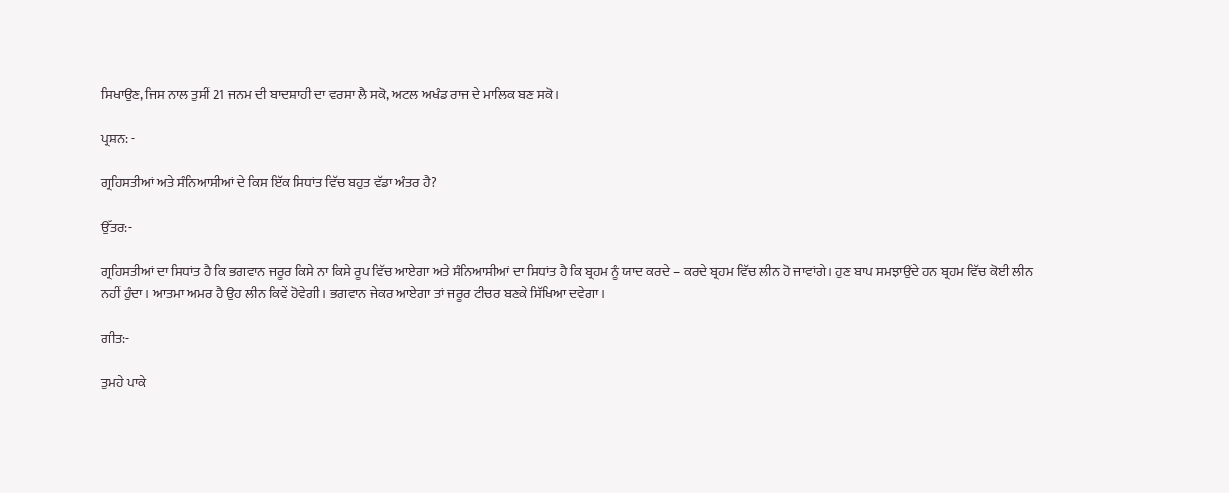ਸਿਖਾਉਣ, ਜਿਸ ਨਾਲ ਤੁਸੀਂ 21 ਜਨਮ ਦੀ ਬਾਦਸ਼ਾਹੀ ਦਾ ਵਰਸਾ ਲੈ ਸਕੋ, ਅਟਲ ਅਖੰਡ ਰਾਜ ਦੇ ਮਾਲਿਕ ਬਣ ਸਕੋ।

ਪ੍ਰਸ਼ਨ: -

ਗ੍ਰਹਿਸਤੀਆਂ ਅਤੇ ਸੰਨਿਆਸੀਆਂ ਦੇ ਕਿਸ ਇੱਕ ਸਿਧਾਂਤ ਵਿੱਚ ਬਹੁਤ ਵੱਡਾ ਅੰਤਰ ਹੈ?

ਉੱਤਰ:-

ਗ੍ਰਹਿਸਤੀਆਂ ਦਾ ਸਿਧਾਂਤ ਹੈ ਕਿ ਭਗਵਾਨ ਜਰੂਰ ਕਿਸੇ ਨਾ ਕਿਸੇ ਰੂਪ ਵਿੱਚ ਆਏਗਾ ਅਤੇ ਸੰਨਿਆਸੀਆਂ ਦਾ ਸਿਧਾਂਤ ਹੈ ਕਿ ਬ੍ਰਹਮ ਨੂੰ ਯਾਦ ਕਰਦੇ – ਕਰਦੇ ਬ੍ਰਹਮ ਵਿੱਚ ਲੀਨ ਹੋ ਜਾਵਾਂਗੇ। ਹੁਣ ਬਾਪ ਸਮਝਾਉਂਦੇ ਹਨ ਬ੍ਰਹਮ ਵਿੱਚ ਕੋਈ ਲੀਨ ਨਹੀਂ ਹੁੰਦਾ। ਆਤਮਾ ਅਮਰ ਹੈ ਉਹ ਲੀਨ ਕਿਵੇਂ ਹੋਵੇਗੀ। ਭਗਵਾਨ ਜੇਕਰ ਆਏਗਾ ਤਾਂ ਜਰੂਰ ਟੀਚਰ ਬਣਕੇ ਸਿੱਖਿਆ ਦਵੇਗਾ।

ਗੀਤ:-

ਤੁਮਹੇ ਪਾਕੇ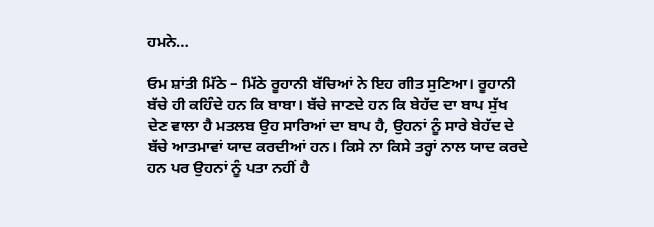ਹਮਨੇ…

ਓਮ ਸ਼ਾਂਤੀ ਮਿੱਠੇ – ਮਿੱਠੇ ਰੂਹਾਨੀ ਬੱਚਿਆਂ ਨੇ ਇਹ ਗੀਤ ਸੁਣਿਆ। ਰੂਹਾਨੀ ਬੱਚੇ ਹੀ ਕਹਿੰਦੇ ਹਨ ਕਿ ਬਾਬਾ। ਬੱਚੇ ਜਾਣਦੇ ਹਨ ਕਿ ਬੇਹੱਦ ਦਾ ਬਾਪ ਸੁੱਖ ਦੇਣ ਵਾਲਾ ਹੈ ਮਤਲਬ ਉਹ ਸਾਰਿਆਂ ਦਾ ਬਾਪ ਹੈ, ਉਹਨਾਂ ਨੂੰ ਸਾਰੇ ਬੇਹੱਦ ਦੇ ਬੱਚੇ ਆਤਮਾਵਾਂ ਯਾਦ ਕਰਦੀਆਂ ਹਨ। ਕਿਸੇ ਨਾ ਕਿਸੇ ਤਰ੍ਹਾਂ ਨਾਲ ਯਾਦ ਕਰਦੇ ਹਨ ਪਰ ਉਹਨਾਂ ਨੂੰ ਪਤਾ ਨਹੀਂ ਹੈ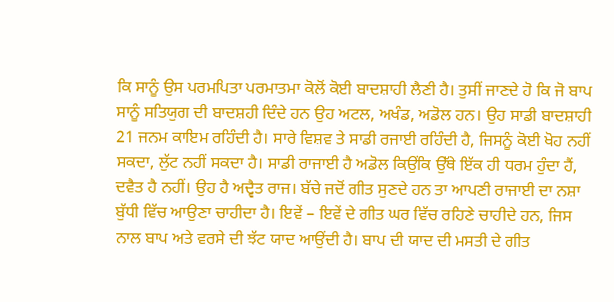ਕਿ ਸਾਨੂੰ ਉਸ ਪਰਮਪਿਤਾ ਪਰਮਾਤਮਾ ਕੋਲੋਂ ਕੋਈ ਬਾਦਸ਼ਾਹੀ ਲੈਣੀ ਹੈ। ਤੁਸੀਂ ਜਾਣਦੇ ਹੋ ਕਿ ਜੋ ਬਾਪ ਸਾਨੂੰ ਸਤਿਯੁਗ ਦੀ ਬਾਦਸ਼ਹੀ ਦਿੰਦੇ ਹਨ ਉਹ ਅਟਲ, ਅਖੰਡ, ਅਡੋਲ ਹਨ। ਉਹ ਸਾਡੀ ਬਾਦਸ਼ਾਹੀ 21 ਜਨਮ ਕਾਇਮ ਰਹਿੰਦੀ ਹੈ। ਸਾਰੇ ਵਿਸ਼ਵ ਤੇ ਸਾਡੀ ਰਜਾਈ ਰਹਿੰਦੀ ਹੈ, ਜਿਸਨੂੰ ਕੋਈ ਖੋਹ ਨਹੀਂ ਸਕਦਾ, ਲੁੱਟ ਨਹੀਂ ਸਕਦਾ ਹੈ। ਸਾਡੀ ਰਾਜਾਈ ਹੈ ਅਡੋਲ ਕਿਉਂਕਿ ਉੱਥੇ ਇੱਕ ਹੀ ਧਰਮ ਹੁੰਦਾ ਹੈਂ, ਦਵੈਤ ਹੈ ਨਹੀਂ। ਉਹ ਹੈ ਅਦ੍ਵੈਤ ਰਾਜ। ਬੱਚੇ ਜਦੋਂ ਗੀਤ ਸੁਣਦੇ ਹਨ ਤਾ ਆਪਣੀ ਰਾਜਾਈ ਦਾ ਨਸ਼ਾ ਬੁੱਧੀ ਵਿੱਚ ਆਉਣਾ ਚਾਹੀਦਾ ਹੈ। ਇਵੇਂ – ਇਵੇਂ ਦੇ ਗੀਤ ਘਰ ਵਿੱਚ ਰਹਿਣੇ ਚਾਹੀਦੇ ਹਨ, ਜਿਸ ਨਾਲ ਬਾਪ ਅਤੇ ਵਰਸੇ ਦੀ ਝੱਟ ਯਾਦ ਆਉਂਦੀ ਹੈ। ਬਾਪ ਦੀ ਯਾਦ ਦੀ ਮਸਤੀ ਦੇ ਗੀਤ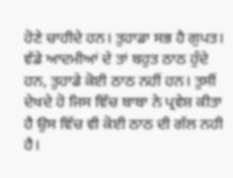ਹੋਣੇ ਚਾਹੀਦੇ ਹਨ। ਤੁਹਾਡਾ ਸਭ ਹੈ ਗੁਪਤ। ਵੱਡੇ ਆਦਮੀਆਂ ਦੇ ਤਾਂ ਬਹੁਤ ਠਾਠ ਹੁੰਦੇ ਹਨ, ਤੁਹਾਡੇ ਕੋਈ ਠਾਠ ਨਹੀਂ ਹਨ। ਤੁਸੀਂ ਦੇਖਦੇ ਹੋ ਜਿਸ ਵਿੱਚ ਬਾਬਾ ਨੇ ਪ੍ਰਵੇਸ਼ ਕੀਤਾ ਹੈ ਉਸ ਵਿੱਚ ਵੀ ਕੋਈ ਠਾਠ ਦੀ ਗੱਲ ਨਹੀ ਹੈ।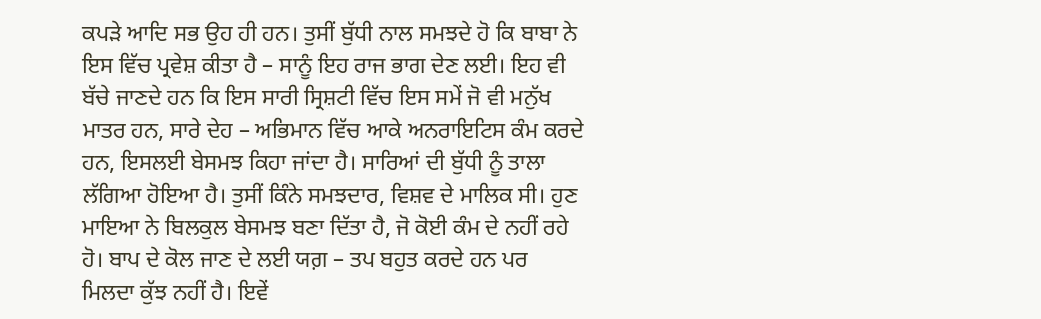ਕਪੜੇ ਆਦਿ ਸਭ ਉਹ ਹੀ ਹਨ। ਤੁਸੀਂ ਬੁੱਧੀ ਨਾਲ ਸਮਝਦੇ ਹੋ ਕਿ ਬਾਬਾ ਨੇ ਇਸ ਵਿੱਚ ਪ੍ਰਵੇਸ਼ ਕੀਤਾ ਹੈ – ਸਾਨੂੰ ਇਹ ਰਾਜ ਭਾਗ ਦੇਣ ਲਈ। ਇਹ ਵੀ ਬੱਚੇ ਜਾਣਦੇ ਹਨ ਕਿ ਇਸ ਸਾਰੀ ਸ੍ਰਿਸ਼ਟੀ ਵਿੱਚ ਇਸ ਸਮੇਂ ਜੋ ਵੀ ਮਨੁੱਖ ਮਾਤਰ ਹਨ, ਸਾਰੇ ਦੇਹ – ਅਭਿਮਾਨ ਵਿੱਚ ਆਕੇ ਅਨਰਾਇਟਿਸ ਕੰਮ ਕਰਦੇ ਹਨ, ਇਸਲਈ ਬੇਸਮਝ ਕਿਹਾ ਜਾਂਦਾ ਹੈ। ਸਾਰਿਆਂ ਦੀ ਬੁੱਧੀ ਨੂੰ ਤਾਲਾ ਲੱਗਿਆ ਹੋਇਆ ਹੈ। ਤੁਸੀਂ ਕਿੰਨੇ ਸਮਝਦਾਰ, ਵਿਸ਼ਵ ਦੇ ਮਾਲਿਕ ਸੀ। ਹੁਣ ਮਾਇਆ ਨੇ ਬਿਲਕੁਲ ਬੇਸਮਝ ਬਣਾ ਦਿੱਤਾ ਹੈ, ਜੋ ਕੋਈ ਕੰਮ ਦੇ ਨਹੀਂ ਰਹੇ ਹੋ। ਬਾਪ ਦੇ ਕੋਲ ਜਾਣ ਦੇ ਲਈ ਯਗ਼ – ਤਪ ਬਹੁਤ ਕਰਦੇ ਹਨ ਪਰ ਮਿਲਦਾ ਕੁੱਝ ਨਹੀਂ ਹੈ। ਇਵੇਂ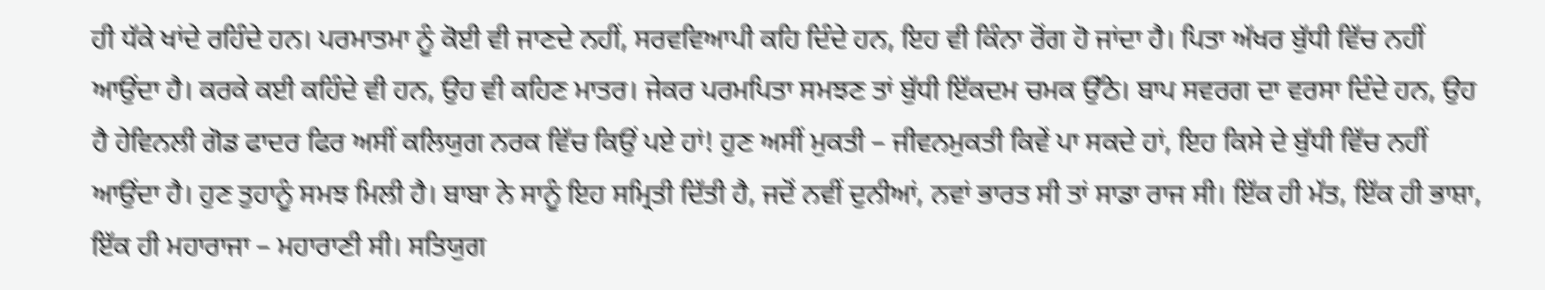ਹੀ ਧੱਕੇ ਖਾਂਦੇ ਰਹਿੰਦੇ ਹਨ। ਪਰਮਾਤਮਾ ਨੂੰ ਕੋਈ ਵੀ ਜਾਣਦੇ ਨਹੀਂ, ਸਰਵਵਿਆਪੀ ਕਹਿ ਦਿੰਦੇ ਹਨ, ਇਹ ਵੀ ਕਿੰਨਾ ਰੋਂਗ ਹੋ ਜਾਂਦਾ ਹੈ। ਪਿਤਾ ਅੱਖਰ ਬੁੱਧੀ ਵਿੱਚ ਨਹੀਂ ਆਉਂਦਾ ਹੈ। ਕਰਕੇ ਕਈ ਕਹਿੰਦੇ ਵੀ ਹਨ, ਉਹ ਵੀ ਕਹਿਣ ਮਾਤਰ। ਜੇਕਰ ਪਰਮਪਿਤਾ ਸਮਝਣ ਤਾਂ ਬੁੱਧੀ ਇੱਕਦਮ ਚਮਕ ਉੱਠੇ। ਬਾਪ ਸਵਰਗ ਦਾ ਵਰਸਾ ਦਿੰਦੇ ਹਨ, ਉਹ ਹੈ ਹੇਵਿਨਲੀ ਗੋਡ ਫਾਦਰ ਫਿਰ ਅਸੀਂ ਕਲਿਯੁਗ ਨਰਕ ਵਿੱਚ ਕਿਉਂ ਪਏ ਹਾਂ! ਹੁਣ ਅਸੀਂ ਮੁਕਤੀ – ਜੀਵਨਮੁਕਤੀ ਕਿਵੇਂ ਪਾ ਸਕਦੇ ਹਾਂ, ਇਹ ਕਿਸੇ ਦੇ ਬੁੱਧੀ ਵਿੱਚ ਨਹੀਂ ਆਉਂਦਾ ਹੈ। ਹੁਣ ਤੁਹਾਨੂੰ ਸਮਝ ਮਿਲੀ ਹੈ। ਬਾਬਾ ਨੇ ਸਾਨੂੰ ਇਹ ਸਮ੍ਰਿਤੀ ਦਿੱਤੀ ਹੈ, ਜਦੋਂ ਨਵੀਂ ਦੁਨੀਆਂ, ਨਵਾਂ ਭਾਰਤ ਸੀ ਤਾਂ ਸਾਡਾ ਰਾਜ ਸੀ। ਇੱਕ ਹੀ ਮੱਤ, ਇੱਕ ਹੀ ਭਾਸ਼ਾ, ਇੱਕ ਹੀ ਮਹਾਰਾਜਾ – ਮਹਾਰਾਣੀ ਸੀ। ਸਤਿਯੁਗ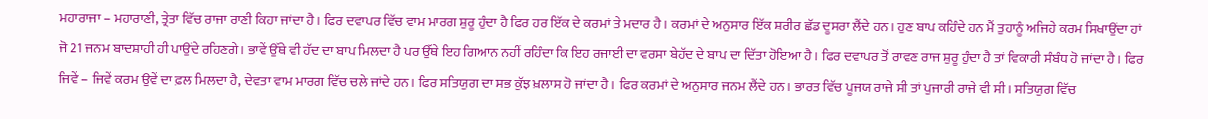ਮਹਾਰਾਜਾ – ਮਹਾਰਾਣੀ, ਤ੍ਰੇਤਾ ਵਿੱਚ ਰਾਜਾ ਰਾਣੀ ਕਿਹਾ ਜਾਂਦਾ ਹੈ। ਫਿਰ ਦਵਾਪਰ ਵਿੱਚ ਵਾਮ ਮਾਰਗ ਸ਼ੁਰੂ ਹੁੰਦਾ ਹੈ ਫਿਰ ਹਰ ਇੱਕ ਦੇ ਕਰਮਾਂ ਤੇ ਮਦਾਰ ਹੈ। ਕਰਮਾਂ ਦੇ ਅਨੁਸਾਰ ਇੱਕ ਸ਼ਰੀਰ ਛੱਡ ਦੂਸਰਾ ਲੈਂਦੇ ਹਨ। ਹੁਣ ਬਾਪ ਕਹਿੰਦੇ ਹਨ ਮੈਂ ਤੁਹਾਨੂੰ ਅਜਿਹੇ ਕਰਮ ਸਿਖਾਉਂਦਾ ਹਾਂ ਜੋ 21 ਜਨਮ ਬਾਦਸ਼ਾਹੀ ਹੀ ਪਾਉਂਦੇ ਰਹਿਣਗੇ। ਭਾਵੇਂ ਉੱਥੇ ਵੀ ਹੱਦ ਦਾ ਬਾਪ ਮਿਲਦਾ ਹੈ ਪਰ ਉੱਥੇ ਇਹ ਗਿਆਨ ਨਹੀਂ ਰਹਿੰਦਾ ਕਿ ਇਹ ਰਜਾਈ ਦਾ ਵਰਸਾ ਬੇਹੱਦ ਦੇ ਬਾਪ ਦਾ ਦਿੱਤਾ ਹੋਇਆ ਹੈ। ਫਿਰ ਦਵਾਪਰ ਤੋਂ ਰਾਵਣ ਰਾਜ ਸ਼ੁਰੂ ਹੁੰਦਾ ਹੈ ਤਾਂ ਵਿਕਾਰੀ ਸੰਬੰਧ ਹੋ ਜਾਂਦਾ ਹੈ। ਫਿਰ ਜਿਵੇਂ – ਜਿਵੇਂ ਕਰਮ ਉਵੇਂ ਦਾ ਫ਼ਲ ਮਿਲਦਾ ਹੈ, ਦੇਵਤਾ ਵਾਮ ਮਾਰਗ ਵਿੱਚ ਚਲੇ ਜਾਂਦੇ ਹਨ। ਫਿਰ ਸਤਿਯੁਗ ਦਾ ਸਭ ਕੁੱਝ ਖ਼ਲਾਸ ਹੋ ਜਾਂਦਾ ਹੈ। ਫਿਰ ਕਰਮਾਂ ਦੇ ਅਨੁਸਾਰ ਜਨਮ ਲੈਂਦੇ ਹਨ। ਭਾਰਤ ਵਿੱਚ ਪੂਜਯ ਰਾਜੇ ਸੀ ਤਾਂ ਪੁਜਾਰੀ ਰਾਜੇ ਵੀ ਸੀ। ਸਤਿਯੁਗ ਵਿੱਚ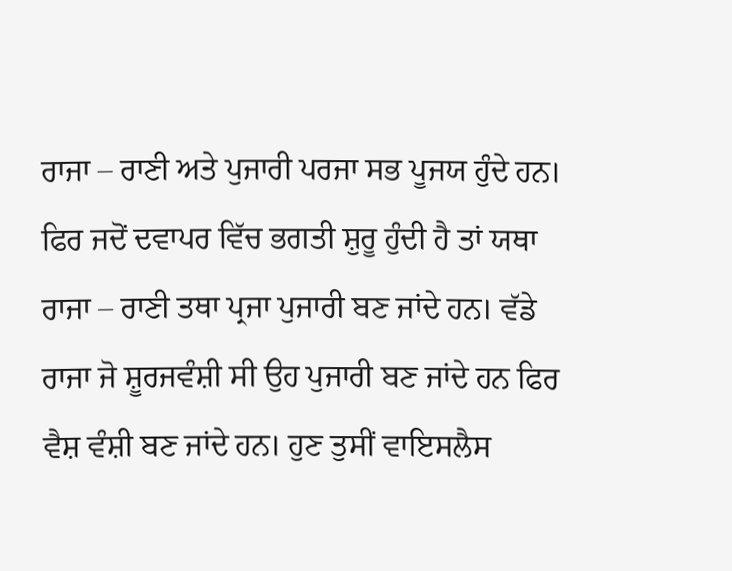ਰਾਜਾ – ਰਾਣੀ ਅਤੇ ਪੁਜਾਰੀ ਪਰਜਾ ਸਭ ਪੂਜਯ ਹੁੰਦੇ ਹਨ। ਫਿਰ ਜਦੋਂ ਦਵਾਪਰ ਵਿੱਚ ਭਗਤੀ ਸ਼ੁਰੂ ਹੁੰਦੀ ਹੈ ਤਾਂ ਯਥਾ ਰਾਜਾ – ਰਾਣੀ ਤਥਾ ਪ੍ਰਜਾ ਪੁਜਾਰੀ ਬਣ ਜਾਂਦੇ ਹਨ। ਵੱਡੇ ਰਾਜਾ ਜੋ ਸ਼ੂਰਜਵੰਸ਼ੀ ਸੀ ਉਹ ਪੁਜਾਰੀ ਬਣ ਜਾਂਦੇ ਹਨ ਫਿਰ ਵੈਸ਼ ਵੰਸ਼ੀ ਬਣ ਜਾਂਦੇ ਹਨ। ਹੁਣ ਤੁਸੀਂ ਵਾਇਸਲੈਸ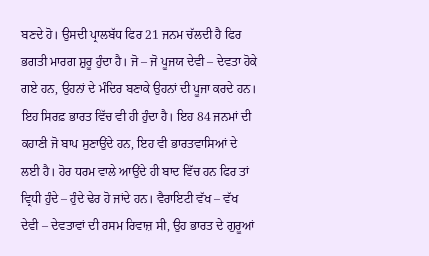ਬਣਦੇ ਹੋ। ਉਸਦੀ ਪ੍ਰਾਲਬੱਧ ਫਿਰ 21 ਜਨਮ ਚੱਲਦੀ ਹੈ ਫਿਰ ਭਗਤੀ ਮਾਰਗ ਸ਼ੁਰੂ ਹੁੰਦਾ ਹੈ। ਜੋ – ਜੋ ਪੂਜਯ ਦੇਵੀ – ਦੇਵਤਾ ਹੋਕੇ ਗਏ ਹਨ, ਉਹਨਾਂ ਦੇ ਮੰਦਿਰ ਬਣਾਕੇ ਉਹਨਾਂ ਦੀ ਪੂਜਾ ਕਰਦੇ ਹਨ। ਇਹ ਸਿਰਫ਼ ਭਾਰਤ ਵਿੱਚ ਵੀ ਹੀ ਹੁੰਦਾ ਹੈ। ਇਹ 84 ਜਨਮਾਂ ਦੀ ਕਹਾਣੀ ਜੋ ਬਾਪ ਸੁਣਾਉਂਦੇ ਹਨ, ਇਹ ਵੀ ਭਾਰਤਵਾਸਿਆਂ ਦੇ ਲਈ ਹੈ। ਹੋਰ ਧਰਮ ਵਾਲੇ ਆਉਂਦੇ ਹੀ ਬਾਦ ਵਿੱਚ ਹਨ ਫਿਰ ਤਾਂ ਵ੍ਰਿਧੀ ਹੁੰਦੇ – ਹੁੰਦੇ ਢੇਰ ਹੋ ਜਾਂਦੇ ਹਨ। ਵੈਰਾਇਟੀ ਵੱਖ – ਵੱਖ ਦੇਵੀ – ਦੇਵਤਾਵਾਂ ਦੀ ਰਸਮ ਰਿਵਾਜ਼ ਸੀ, ਉਹ ਭਾਰਤ ਦੇ ਗੁਰੂਆਂ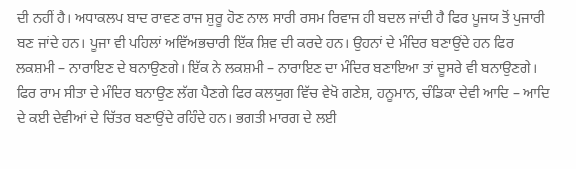ਦੀ ਨਹੀਂ ਹੈ। ਅਧਾਕਲਪ ਬਾਦ ਰਾਵਣ ਰਾਜ ਸ਼ੁਰੂ ਹੋਣ ਨਾਲ ਸਾਰੀ ਰਸਮ ਰਿਵਾਜ ਹੀ ਬਦਲ ਜਾਂਦੀ ਹੈ ਫਿਰ ਪੂਜਯ ਤੋਂ ਪੁਜਾਰੀ ਬਣ ਜਾਂਦੇ ਹਨ। ਪੂਜਾ ਵੀ ਪਹਿਲਾਂ ਅਵਿੱਅਭਚਾਰੀ ਇੱਕ ਸ਼ਿਵ ਦੀ ਕਰਦੇ ਹਨ। ਉਹਨਾਂ ਦੇ ਮੰਦਿਰ ਬਣਾਉਂਦੇ ਹਨ ਫਿਰ ਲਕਸ਼ਮੀ – ਨਾਰਾਇਣ ਦੇ ਬਨਾਉਣਗੇ। ਇੱਕ ਨੇ ਲਕਸ਼ਮੀ – ਨਾਰਾਇਣ ਦਾ ਮੰਦਿਰ ਬਣਾਇਆ ਤਾਂ ਦੂਸਰੇ ਵੀ ਬਨਾਉਣਗੇ। ਫਿਰ ਰਾਮ ਸੀਤਾ ਦੇ ਮੰਦਿਰ ਬਨਾਉਣ ਲੱਗ ਪੈਣਗੇ ਫਿਰ ਕਲਯੁਗ ਵਿੱਚ ਵੇਖੋ ਗਣੇਸ਼, ਹਨੂਮਾਨ, ਚੰਡਿਕਾ ਦੇਵੀ ਆਦਿ – ਆਦਿ ਦੇ ਕਈ ਦੇਵੀਆਂ ਦੇ ਚਿੱਤਰ ਬਣਾਉਂਦੇ ਰਹਿੰਦੇ ਹਨ। ਭਗਤੀ ਮਾਰਗ ਦੇ ਲਈ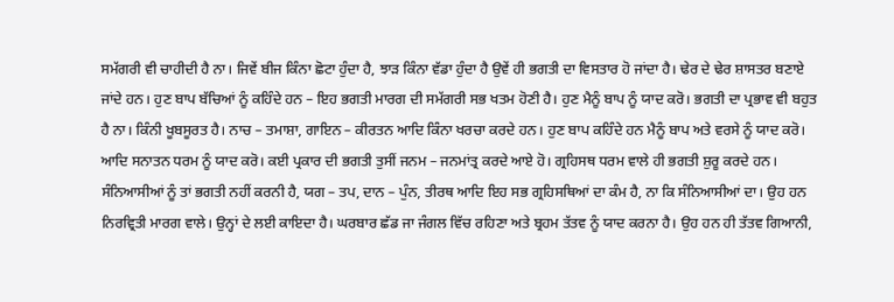ਸਮੱਗਰੀ ਵੀ ਚਾਹੀਦੀ ਹੈ ਨਾ। ਜਿਵੇਂ ਬੀਜ ਕਿੰਨਾ ਛੋਟਾ ਹੁੰਦਾ ਹੈ, ਝਾੜ ਕਿੰਨਾ ਵੱਡਾ ਹੁੰਦਾ ਹੈ ਉਵੇਂ ਹੀ ਭਗਤੀ ਦਾ ਵਿਸਤਾਰ ਹੋ ਜਾਂਦਾ ਹੈ। ਢੇਰ ਦੇ ਢੇਰ ਸ਼ਾਸਤਰ ਬਣਾਏ ਜਾਂਦੇ ਹਨ। ਹੁਣ ਬਾਪ ਬੱਚਿਆਂ ਨੂੰ ਕਹਿੰਦੇ ਹਨ – ਇਹ ਭਗਤੀ ਮਾਰਗ ਦੀ ਸਮੱਗਰੀ ਸਭ ਖਤਮ ਹੋਣੀ ਹੈ। ਹੁਣ ਮੈਨੂੰ ਬਾਪ ਨੂੰ ਯਾਦ ਕਰੋ। ਭਗਤੀ ਦਾ ਪ੍ਰਭਾਵ ਵੀ ਬਹੁਤ ਹੈ ਨਾ। ਕਿੰਨੀ ਖੂਬਸੂਰਤ ਹੈ। ਨਾਚ – ਤਮਾਸ਼ਾ, ਗਾਇਨ – ਕੀਰਤਨ ਆਦਿ ਕਿੰਨਾ ਖਰਚਾ ਕਰਦੇ ਹਨ। ਹੁਣ ਬਾਪ ਕਹਿੰਦੇ ਹਨ ਮੈਨੂੰ ਬਾਪ ਅਤੇ ਵਰਸੇ ਨੂੰ ਯਾਦ ਕਰੋ। ਆਦਿ ਸਨਾਤਨ ਧਰਮ ਨੂੰ ਯਾਦ ਕਰੋ। ਕਈ ਪ੍ਰਕਾਰ ਦੀ ਭਗਤੀ ਤੁਸੀਂ ਜਨਮ – ਜਨਮਾਂਤ੍ਰ ਕਰਦੇ ਆਏ ਹੋ। ਗ੍ਰਹਿਸਥ ਧਰਮ ਵਾਲੇ ਹੀ ਭਗਤੀ ਸ਼ੁਰੂ ਕਰਦੇ ਹਨ। ਸੰਨਿਆਸੀਆਂ ਨੂੰ ਤਾਂ ਭਗਤੀ ਨਹੀਂ ਕਰਨੀ ਹੈ, ਯਗ – ਤਪ, ਦਾਨ – ਪੁੰਨ, ਤੀਰਥ ਆਦਿ ਇਹ ਸਭ ਗ੍ਰਹਿਸਥਿਆਂ ਦਾ ਕੰਮ ਹੈ, ਨਾ ਕਿ ਸੰਨਿਆਸੀਆਂ ਦਾ। ਉਹ ਹਨ ਨਿਰਵ੍ਰਿਤੀ ਮਾਰਗ ਵਾਲੇ। ਉਨ੍ਹਾਂ ਦੇ ਲਈ ਕਾਇਦਾ ਹੈ। ਘਰਬਾਰ ਛੱਡ ਜਾ ਜੰਗਲ ਵਿੱਚ ਰਹਿਣਾ ਅਤੇ ਬ੍ਰਹਮ ਤੱਤਵ ਨੂੰ ਯਾਦ ਕਰਨਾ ਹੈ। ਉਹ ਹਨ ਹੀ ਤੱਤਵ ਗਿਆਨੀ,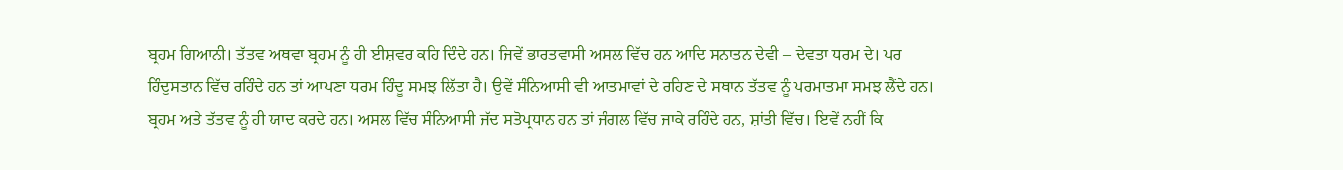ਬ੍ਰਹਮ ਗਿਆਨੀ। ਤੱਤਵ ਅਥਵਾ ਬ੍ਰਹਮ ਨੂੰ ਹੀ ਈਸ਼ਵਰ ਕਹਿ ਦਿੰਦੇ ਹਨ। ਜਿਵੇਂ ਭਾਰਤਵਾਸੀ ਅਸਲ ਵਿੱਚ ਹਨ ਆਦਿ ਸਨਾਤਨ ਦੇਵੀ – ਦੇਵਤਾ ਧਰਮ ਦੇ। ਪਰ ਹਿੰਦੁਸਤਾਨ ਵਿੱਚ ਰਹਿੰਦੇ ਹਨ ਤਾਂ ਆਪਣਾ ਧਰਮ ਹਿੰਦੂ ਸਮਝ ਲਿੱਤਾ ਹੈ। ਉਵੇਂ ਸੰਨਿਆਸੀ ਵੀ ਆਤਮਾਵਾਂ ਦੇ ਰਹਿਣ ਦੇ ਸਥਾਨ ਤੱਤਵ ਨੂੰ ਪਰਮਾਤਮਾ ਸਮਝ ਲੈਂਦੇ ਹਨ। ਬ੍ਰਹਮ ਅਤੇ ਤੱਤਵ ਨੂੰ ਹੀ ਯਾਦ ਕਰਦੇ ਹਨ। ਅਸਲ ਵਿੱਚ ਸੰਨਿਆਸੀ ਜੱਦ ਸਤੋਪ੍ਰਧਾਨ ਹਨ ਤਾਂ ਜੰਗਲ ਵਿੱਚ ਜਾਕੇ ਰਹਿੰਦੇ ਹਨ, ਸ਼ਾਂਤੀ ਵਿੱਚ। ਇਵੇਂ ਨਹੀਂ ਕਿ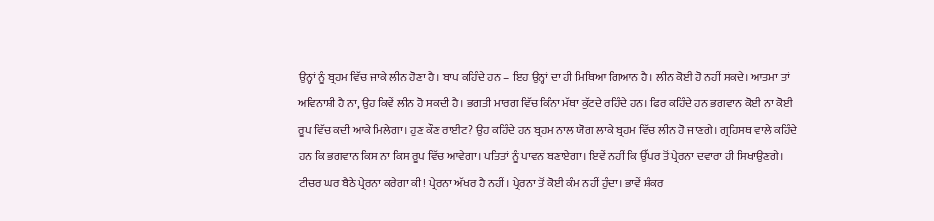ਉਨ੍ਹਾਂ ਨੂੰ ਬ੍ਰਹਮ ਵਿੱਚ ਜਾਕੇ ਲੀਨ ਹੋਣਾ ਹੈ। ਬਾਪ ਕਹਿੰਦੇ ਹਨ – ਇਹ ਉਨ੍ਹਾਂ ਦਾ ਹੀ ਮਿਥਿਆ ਗਿਆਨ ਹੈ। ਲੀਨ ਕੋਈ ਹੋ ਨਹੀਂ ਸਕਦੇ। ਆਤਮਾ ਤਾਂ ਅਵਿਨਾਸ਼ੀ ਹੈ ਨਾ, ਉਹ ਕਿਵੇਂ ਲੀਨ ਹੋ ਸਕਦੀ ਹੈ। ਭਗਤੀ ਮਾਰਗ ਵਿੱਚ ਕਿੰਨਾ ਮੱਥਾ ਕੁੱਟਦੇ ਰਹਿੰਦੇ ਹਨ। ਫਿਰ ਕਹਿੰਦੇ ਹਨ ਭਗਵਾਨ ਕੋਈ ਨਾ ਕੋਈ ਰੂਪ ਵਿੱਚ ਕਦੀ ਆਕੇ ਮਿਲੇਗਾ। ਹੁਣ ਕੌਣ ਰਾਈਟ? ਉਹ ਕਹਿੰਦੇ ਹਨ ਬ੍ਰਹਮ ਨਾਲ ਯੋਗ ਲਾਕੇ ਬ੍ਰਹਮ ਵਿੱਚ ਲੀਨ ਹੋ ਜਾਣਗੇ। ਗ੍ਰਹਿਸਥ ਵਾਲੇ ਕਹਿੰਦੇ ਹਨ ਕਿ ਭਗਵਾਨ ਕਿਸ ਨਾ ਕਿਸ ਰੂਪ ਵਿੱਚ ਆਵੇਗਾ। ਪਤਿਤਾਂ ਨੂੰ ਪਾਵਨ ਬਣਾਏਗਾ। ਇਵੇਂ ਨਹੀਂ ਕਿ ਉੱਪਰ ਤੋਂ ਪ੍ਰੇਰਨਾ ਦਵਾਰਾ ਹੀ ਸਿਖਾਉਣਗੇ। ਟੀਚਰ ਘਰ ਬੈਠੇ ਪ੍ਰੇਰਨਾ ਕਰੇਗਾ ਕੀ! ਪ੍ਰੇਰਨਾ ਅੱਖਰ ਹੈ ਨਹੀਂ। ਪ੍ਰੇਰਨਾ ਤੋਂ ਕੋਈ ਕੰਮ ਨਹੀਂ ਹੁੰਦਾ। ਭਾਵੇਂ ਸ਼ੰਕਰ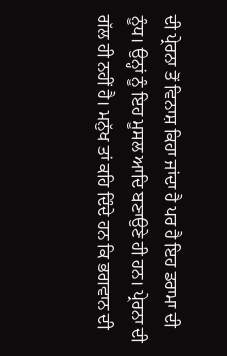ਦੀ ਪ੍ਰੇਰਨਾ ਤੋਂ ਵਿਨਾਸ਼ ਕਿਹਾ ਜਾਂਦਾ ਹੈ ਪਰ ਹੈ ਇਹ ਡਰਾਮਾ ਦੀ ਨੂੰਧ। ਉਨ੍ਹਾਂ ਨੂੰ ਇਹ ਮੂਸਲ ਆਦਿ ਬਣਾਉਣੇ ਹੀ ਹਨ। ਪ੍ਰੇਰਨਾ ਦੀ ਗੱਲ ਹੀ ਨਹੀਂ ਹੈ। ਮਨੁੱਖ ਤਾਂ ਕਹਿ ਦਿੰਦੇ ਹਨ ਕਿ ਭਗਵਾਨ ਦੀ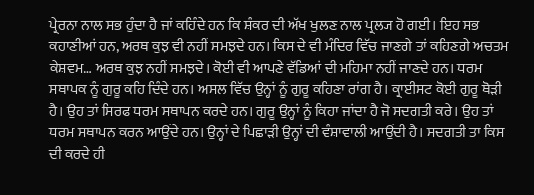ਪ੍ਰੇਰਨਾ ਨਾਲ ਸਭ ਹੁੰਦਾ ਹੈ ਜਾਂ ਕਹਿੰਦੇ ਹਨ ਕਿ ਸ਼ੰਕਰ ਦੀ ਅੱਖ ਖੁਲਣ ਨਾਲ ਪ੍ਰਲ੍ਯ ਹੋ ਗਈ। ਇਹ ਸਭ ਕਹਾਣੀਆਂ ਹਨ, ਅਰਥ ਕੁਝ ਵੀ ਨਹੀਂ ਸਮਝਦੇ ਹਨ। ਕਿਸ ਦੇ ਵੀ ਮੰਦਿਰ ਵਿੱਚ ਜਾਣਗੇ ਤਾਂ ਕਹਿਣਗੇ ਅਚਤਮ ਕੇਸ਼ਵਮ… ਅਰਥ ਕੁਝ ਨਹੀਂ ਸਮਝਦੇ। ਕੋਈ ਵੀ ਆਪਣੇ ਵੱਡਿਆਂ ਦੀ ਮਹਿਮਾ ਨਹੀਂ ਜਾਣਦੇ ਹਨ। ਧਰਮ ਸਥਾਪਕ ਨੂੰ ਗੁਰੂ ਕਹਿ ਦਿੰਦੇ ਹਨ। ਅਸਲ ਵਿੱਚ ਉਨ੍ਹਾਂ ਨੂੰ ਗੁਰੂ ਕਹਿਣਾ ਰਾਂਗ ਹੈ। ਕ੍ਰਾਈਸਟ ਕੋਈ ਗੁਰੂ ਥੋੜੀ ਹੈ। ਉਹ ਤਾਂ ਸਿਰਫ ਧਰਮ ਸਥਾਪਨ ਕਰਦੇ ਹਨ। ਗੁਰੂ ਉਨ੍ਹਾਂ ਨੂੰ ਕਿਹਾ ਜਾਂਦਾ ਹੈ ਜੋ ਸਦਗਤੀ ਕਰੇ। ਉਹ ਤਾਂ ਧਰਮ ਸਥਾਪਨ ਕਰਨ ਆਉਂਦੇ ਹਨ। ਉਨ੍ਹਾਂ ਦੇ ਪਿਛਾੜੀ ਉਨ੍ਹਾਂ ਦੀ ਵੰਸ਼ਾਵਾਲੀ ਆਉਂਦੀ ਹੈ। ਸਦਗਤੀ ਤਾ ਕਿਸ ਦੀ ਕਰਦੇ ਹੀ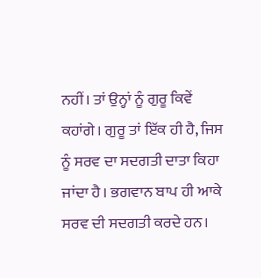ਨਹੀਂ। ਤਾਂ ਉਨ੍ਹਾਂ ਨੂੰ ਗੁਰੂ ਕਿਵੇਂ ਕਹਾਂਗੇ। ਗੁਰੂ ਤਾਂ ਇੱਕ ਹੀ ਹੈ, ਜਿਸ ਨੂੰ ਸਰਵ ਦਾ ਸਦਗਤੀ ਦਾਤਾ ਕਿਹਾ ਜਾਂਦਾ ਹੈ। ਭਗਵਾਨ ਬਾਪ ਹੀ ਆਕੇ ਸਰਵ ਦੀ ਸਦਗਤੀ ਕਰਦੇ ਹਨ।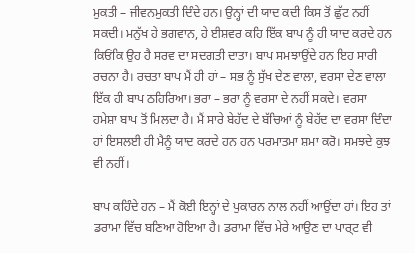ਮੁਕਤੀ – ਜੀਵਨਮੁਕਤੀ ਦਿੰਦੇ ਹਨ। ਉਨ੍ਹਾਂ ਦੀ ਯਾਦ ਕਦੀ ਕਿਸ ਤੋਂ ਛੁੱਟ ਨਹੀਂ ਸਕਦੀ। ਮਨੁੱਖ ਹੇ ਭਗਵਾਨ, ਹੇ ਈਸ਼ਵਰ ਕਹਿ ਇੱਕ ਬਾਪ ਨੂੰ ਹੀ ਯਾਦ ਕਰਦੇ ਹਨ ਕਿਓਂਕਿ ਉਹ ਹੈ ਸਰਵ ਦਾ ਸਦਗਤੀ ਦਾਤਾ। ਬਾਪ ਸਮਝਾਉਂਦੇ ਹਨ ਇਹ ਸਾਰੀ ਰਚਨਾ ਹੈ। ਰਚਤਾ ਬਾਪ ਮੈਂ ਹੀ ਹਾਂ – ਸਭ ਨੂੰ ਸੁੱਖ ਦੇਣ ਵਾਲਾ, ਵਰਸਾ ਦੇਣ ਵਾਲਾ ਇੱਕ ਹੀ ਬਾਪ ਠਹਿਰਿਆ। ਭਰਾ – ਭਰਾ ਨੂੰ ਵਰਸਾ ਦੇ ਨਹੀਂ ਸਕਦੇ। ਵਰਸਾ ਹਮੇਸ਼ਾ ਬਾਪ ਤੋਂ ਮਿਲਦਾ ਹੈ। ਮੈਂ ਸਾਰੇ ਬੇਹੱਦ ਦੇ ਬੱਚਿਆਂ ਨੂੰ ਬੇਹੱਦ ਦਾ ਵਰਸਾ ਦਿੰਦਾ ਹਾਂ ਇਸਲਈ ਹੀ ਮੈਨੂੰ ਯਾਦ ਕਰਦੇ ਹਨ ਹਨ ਪਰਮਾਤਮਾ ਸ਼ਮਾ ਕਰੋ। ਸਮਝਦੇ ਕੁਝ ਵੀ ਨਹੀਂ।

ਬਾਪ ਕਹਿੰਦੇ ਹਨ – ਮੈਂ ਕੋਈ ਇਨ੍ਹਾਂ ਦੇ ਪੁਕਾਰਨ ਨਾਲ ਨਹੀਂ ਆਉਂਦਾ ਹਾਂ। ਇਹ ਤਾਂ ਡਰਾਮਾ ਵਿੱਚ ਬਣਿਆ ਹੋਇਆ ਹੈ। ਡਰਾਮਾ ਵਿੱਚ ਮੇਰੇ ਆਉਣ ਦਾ ਪਾਰ੍ਟ ਵੀ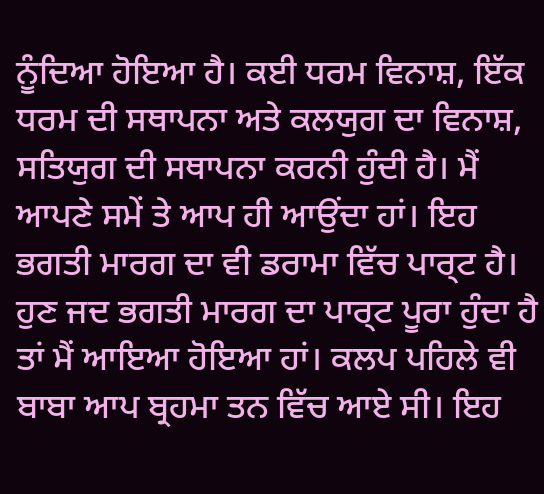ਨੂੰਦਿਆ ਹੋਇਆ ਹੈ। ਕਈ ਧਰਮ ਵਿਨਾਸ਼, ਇੱਕ ਧਰਮ ਦੀ ਸਥਾਪਨਾ ਅਤੇ ਕਲਯੁਗ ਦਾ ਵਿਨਾਸ਼, ਸਤਿਯੁਗ ਦੀ ਸਥਾਪਨਾ ਕਰਨੀ ਹੁੰਦੀ ਹੈ। ਮੈਂ ਆਪਣੇ ਸਮੇਂ ਤੇ ਆਪ ਹੀ ਆਉਂਦਾ ਹਾਂ। ਇਹ ਭਗਤੀ ਮਾਰਗ ਦਾ ਵੀ ਡਰਾਮਾ ਵਿੱਚ ਪਾਰ੍ਟ ਹੈ। ਹੁਣ ਜਦ ਭਗਤੀ ਮਾਰਗ ਦਾ ਪਾਰ੍ਟ ਪੂਰਾ ਹੁੰਦਾ ਹੈ ਤਾਂ ਮੈਂ ਆਇਆ ਹੋਇਆ ਹਾਂ। ਕਲਪ ਪਹਿਲੇ ਵੀ ਬਾਬਾ ਆਪ ਬ੍ਰਹਮਾ ਤਨ ਵਿੱਚ ਆਏ ਸੀ। ਇਹ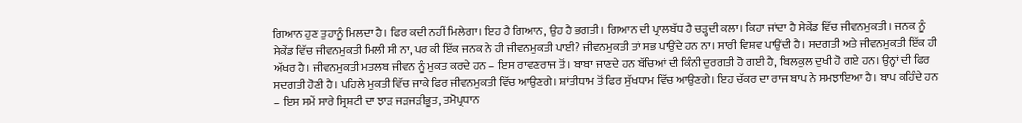ਗਿਆਨ ਹੁਣ ਤੁਹਾਨੂੰ ਮਿਲਦਾ ਹੈ। ਫਿਰ ਕਦੀ ਨਹੀਂ ਮਿਲੇਗਾ। ਇਹ ਹੈ ਗਿਆਨ, ਉਹ ਹੈ ਭਗਤੀ। ਗਿਆਨ ਦੀ ਪ੍ਰਾਲਬੱਧ ਹੈ ਚੜ੍ਹਦੀ ਕਲਾ। ਕਿਹਾ ਜਾਂਦਾ ਹੈ ਸੇਕੇਂਡ ਵਿੱਚ ਜੀਵਨਮੁਕਤੀ। ਜਨਕ ਨੂੰ ਸੇਕੇਂਡ ਵਿੱਚ ਜੀਵਨਮੁਕਤੀ ਮਿਲੀ ਸੀ ਨਾ, ਪਰ ਕੀ ਇੱਕ ਜਨਕ ਨੇ ਹੀ ਜੀਵਨਮੁਕਤੀ ਪਾਈ? ਜੀਵਨਮੁਕਤੀ ਤਾਂ ਸਭ ਪਾਉਂਦੇ ਹਨ ਨਾ। ਸਾਰੀ ਵਿਸ਼ਵ ਪਾਉਂਦੀ ਹੈ। ਸਦਗਤੀ ਅਤੇ ਜੀਵਨਮੁਕਤੀ ਇੱਕ ਹੀ ਅੱਖਰ ਹੈ। ਜੀਵਨਮੁਕਤੀ ਮਤਲਬ ਜੀਵਨ ਨੂੰ ਮੁਕਤ ਕਰਦੇ ਹਨ – ਇਸ ਰਾਵਣਰਾਜ ਤੋਂ। ਬਾਬਾ ਜਾਣਦੇ ਹਨ ਬੱਚਿਆਂ ਦੀ ਕਿੰਨੀ ਦੁਰਗਤੀ ਹੋ ਗਈ ਹੈ, ਬਿਲਕੁਲ ਦੁਖੀ ਹੋ ਗਏ ਹਨ। ਉਨ੍ਹਾਂ ਦੀ ਫਿਰ ਸਦਗਤੀ ਹੋਣੀ ਹੈ। ਪਹਿਲੇ ਮੁਕਤੀ ਵਿੱਚ ਜਾਕੇ ਫਿਰ ਜੀਵਨਮੁਕਤੀ ਵਿੱਚ ਆਉਣਗੇ। ਸ਼ਾਂਤੀਧਾਮ ਤੋਂ ਫਿਰ ਸੁੱਖਧਾਮ ਵਿੱਚ ਆਉਣਗੇ। ਇਹ ਚੱਕਰ ਦਾ ਰਾਜ ਬਾਪ ਨੇ ਸਮਝਾਇਆ ਹੈ। ਬਾਪ ਕਹਿੰਦੇ ਹਨ – ਇਸ ਸਮੇਂ ਸਾਰੇ ਸ੍ਰਿਸ਼ਟੀ ਦਾ ਝਾੜ ਜੜਜੜੀਭੂਤ, ਤਮੋਪ੍ਰਧਾਨ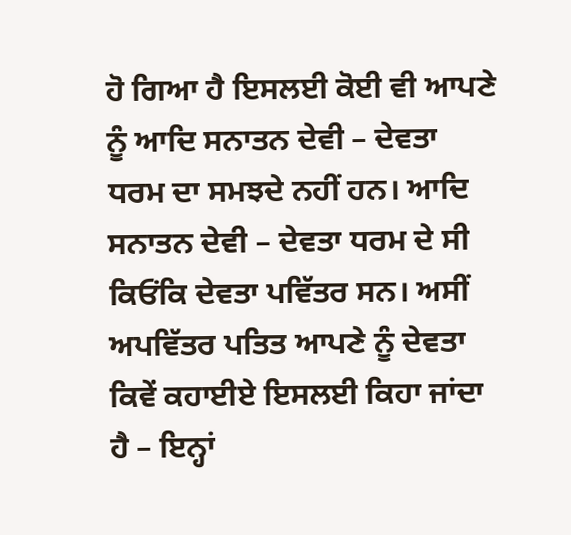ਹੋ ਗਿਆ ਹੈ ਇਸਲਈ ਕੋਈ ਵੀ ਆਪਣੇ ਨੂੰ ਆਦਿ ਸਨਾਤਨ ਦੇਵੀ – ਦੇਵਤਾ ਧਰਮ ਦਾ ਸਮਝਦੇ ਨਹੀਂ ਹਨ। ਆਦਿ ਸਨਾਤਨ ਦੇਵੀ – ਦੇਵਤਾ ਧਰਮ ਦੇ ਸੀ ਕਿਓਂਕਿ ਦੇਵਤਾ ਪਵਿੱਤਰ ਸਨ। ਅਸੀਂ ਅਪਵਿੱਤਰ ਪਤਿਤ ਆਪਣੇ ਨੂੰ ਦੇਵਤਾ ਕਿਵੇਂ ਕਹਾਈਏ ਇਸਲਈ ਕਿਹਾ ਜਾਂਦਾ ਹੈ – ਇਨ੍ਹਾਂ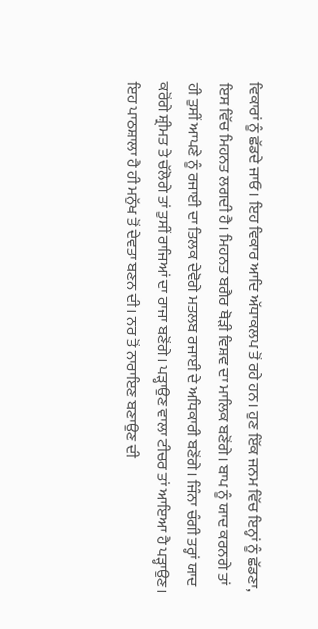ਵਿਕਾਰਾਂ ਨੂੰ ਛੱਡਦੇ ਜਾਓ। ਇਹ ਵਿਕਾਰ ਆਦਿ ਅੱਧਾਕਲਪ ਤੋਂ ਰਹੇ ਹਨ। ਹੁਣ ਇੱਕ ਜਨਮ ਵਿੱਚ ਇਨ੍ਹਾਂ ਨੂੰ ਛੱਡਣਾ, ਇਸ ਵਿੱਚ ਮਿਹਨਤ ਲਗਦੀ ਹੈ। ਮਿਹਨਤ ਬਗੈਰ ਥੋੜੀ ਵਿਸ਼ਵ ਦਾ ਮਾਲਿਕ ਬਣੋਂਗੇ। ਬਾਪ ਨੂੰ ਯਾਦ ਕਰਨਗੇ ਤਾਂ ਹੀ ਤੁਸੀਂ ਆਪਣੇ ਨੂੰ ਰਜਾਈ ਦਾ ਤਿਲਕ ਦੇਵੋਗੇ ਮਤਲਬ ਰਜਾਈ ਦੇ ਅਧਿਕਾਰੀ ਬਣੋਂਗੇ। ਜਿੰਨਾ ਚੰਗੀ ਤਰ੍ਹਾਂ ਯਾਦ ਕਰੋਂਗੇ ਸ਼੍ਰੀਮਤ ਤੇ ਚੱਲੋਗੇ ਤਾਂ ਤੁਸੀਂ ਰਾਜਿਆਂ ਦਾ ਰਾਜਾ ਬਣੋਂਗੇ। ਪੜ੍ਹਾਉਣ ਵਾਲਾ ਟੀਚਰ ਤਾਂ ਆਇਆ ਹੈ ਪੜ੍ਹਾਉਣ। ਇਹ ਪਾਠਸ਼ਾਲਾ ਹੈ ਹੀ ਮਨੁੱਖ ਤੋਂ ਦੇਵਤਾ ਬਣਨ ਦੀ। ਨਰ ਤੋਂ ਨਾਰਾਇਣ ਬਣਾਉਣ ਦੀ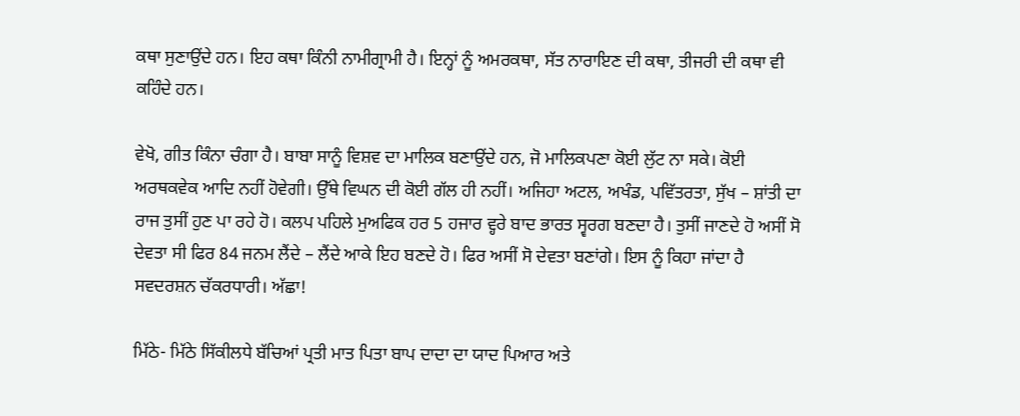ਕਥਾ ਸੁਣਾਉਂਦੇ ਹਨ। ਇਹ ਕਥਾ ਕਿੰਨੀ ਨਾਮੀਗ੍ਰਾਮੀ ਹੈ। ਇਨ੍ਹਾਂ ਨੂੰ ਅਮਰਕਥਾ, ਸੱਤ ਨਾਰਾਇਣ ਦੀ ਕਥਾ, ਤੀਜਰੀ ਦੀ ਕਥਾ ਵੀ ਕਹਿੰਦੇ ਹਨ।

ਵੇਖੋ, ਗੀਤ ਕਿੰਨਾ ਚੰਗਾ ਹੈ। ਬਾਬਾ ਸਾਨੂੰ ਵਿਸ਼ਵ ਦਾ ਮਾਲਿਕ ਬਣਾਉਂਦੇ ਹਨ, ਜੋ ਮਾਲਿਕਪਣਾ ਕੋਈ ਲੁੱਟ ਨਾ ਸਕੇ। ਕੋਈ ਅਰਥਕਵੇਕ ਆਦਿ ਨਹੀਂ ਹੋਵੇਗੀ। ਉੱਥੇ ਵਿਘਨ ਦੀ ਕੋਈ ਗੱਲ ਹੀ ਨਹੀਂ। ਅਜਿਹਾ ਅਟਲ, ਅਖੰਡ, ਪਵਿੱਤਰਤਾ, ਸੁੱਖ – ਸ਼ਾਂਤੀ ਦਾ ਰਾਜ ਤੁਸੀਂ ਹੁਣ ਪਾ ਰਹੇ ਹੋ। ਕਲਪ ਪਹਿਲੇ ਮੁਅਫਿਕ ਹਰ 5 ਹਜਾਰ ਵ੍ਹਰੇ ਬਾਦ ਭਾਰਤ ਸ੍ਵਰਗ ਬਣਦਾ ਹੈ। ਤੁਸੀਂ ਜਾਣਦੇ ਹੋ ਅਸੀਂ ਸੋ ਦੇਵਤਾ ਸੀ ਫਿਰ 84 ਜਨਮ ਲੈਂਦੇ – ਲੈਂਦੇ ਆਕੇ ਇਹ ਬਣਦੇ ਹੋ। ਫਿਰ ਅਸੀਂ ਸੋ ਦੇਵਤਾ ਬਣਾਂਗੇ। ਇਸ ਨੂੰ ਕਿਹਾ ਜਾਂਦਾ ਹੈ ਸਵਦਰਸ਼ਨ ਚੱਕਰਧਾਰੀ। ਅੱਛਾ!

ਮਿੱਠੇ- ਮਿੱਠੇ ਸਿੱਕੀਲਧੇ ਬੱਚਿਆਂ ਪ੍ਰਤੀ ਮਾਤ ਪਿਤਾ ਬਾਪ ਦਾਦਾ ਦਾ ਯਾਦ ਪਿਆਰ ਅਤੇ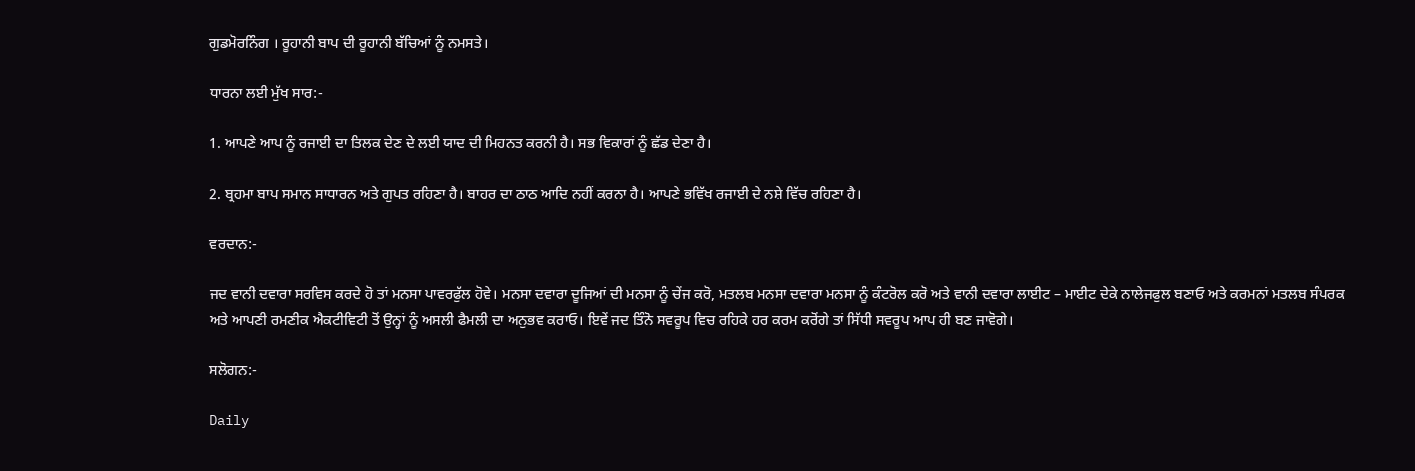ਗੁਡਮੋਰਨਿੰਗ । ਰੂਹਾਨੀ ਬਾਪ ਦੀ ਰੂਹਾਨੀ ਬੱਚਿਆਂ ਨੂੰ ਨਮਸਤੇ।

ਧਾਰਨਾ ਲਈ ਮੁੱਖ ਸਾਰ:-

1. ਆਪਣੇ ਆਪ ਨੂੰ ਰਜਾਈ ਦਾ ਤਿਲਕ ਦੇਣ ਦੇ ਲਈ ਯਾਦ ਦੀ ਮਿਹਨਤ ਕਰਨੀ ਹੈ। ਸਭ ਵਿਕਾਰਾਂ ਨੂੰ ਛੱਡ ਦੇਣਾ ਹੈ।

2. ਬ੍ਰਹਮਾ ਬਾਪ ਸਮਾਨ ਸਾਧਾਰਨ ਅਤੇ ਗੁਪਤ ਰਹਿਣਾ ਹੈ। ਬਾਹਰ ਦਾ ਠਾਠ ਆਦਿ ਨਹੀਂ ਕਰਨਾ ਹੈ। ਆਪਣੇ ਭਵਿੱਖ ਰਜਾਈ ਦੇ ਨਸ਼ੇ ਵਿੱਚ ਰਹਿਣਾ ਹੈ।

ਵਰਦਾਨ:-

ਜਦ ਵਾਨੀ ਦਵਾਰਾ ਸਰਵਿਸ ਕਰਦੇ ਹੋ ਤਾਂ ਮਨਸਾ ਪਾਵਰਫੁੱਲ ਹੋਵੇ। ਮਨਸਾ ਦਵਾਰਾ ਦੂਜਿਆਂ ਦੀ ਮਨਸਾ ਨੂੰ ਚੇਂਜ ਕਰੋ, ਮਤਲਬ ਮਨਸਾ ਦਵਾਰਾ ਮਨਸਾ ਨੂੰ ਕੰਟਰੋਲ ਕਰੋ ਅਤੇ ਵਾਨੀ ਦਵਾਰਾ ਲਾਈਟ – ਮਾਈਟ ਦੇਕੇ ਨਾਲੇਜਫੁਲ ਬਣਾਓ ਅਤੇ ਕਰਮਨਾਂ ਮਤਲਬ ਸੰਪਰਕ ਅਤੇ ਆਪਣੀ ਰਮਣੀਕ ਐਕਟੀਵਿਟੀ ਤੋਂ ਉਨ੍ਹਾਂ ਨੂੰ ਅਸਲੀ ਫੈਮਲੀ ਦਾ ਅਨੁਭਵ ਕਰਾਓ। ਇਵੇਂ ਜਦ ਤਿੰਨੋ ਸਵਰੂਪ ਵਿਚ ਰਹਿਕੇ ਹਰ ਕਰਮ ਕਰੋਂਗੇ ਤਾਂ ਸਿੱਧੀ ਸਵਰੂਪ ਆਪ ਹੀ ਬਣ ਜਾਵੋਗੇ।

ਸਲੋਗਨ:-

Daily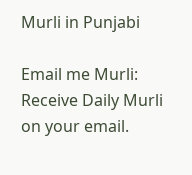Murli in Punjabi

Email me Murli: Receive Daily Murli on your email.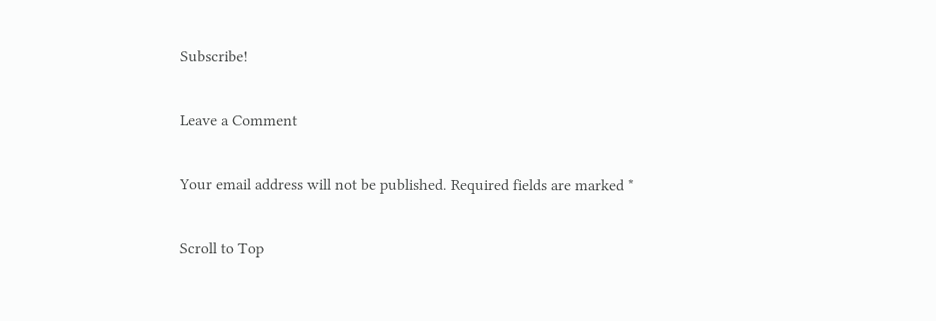Subscribe!

Leave a Comment

Your email address will not be published. Required fields are marked *

Scroll to Top